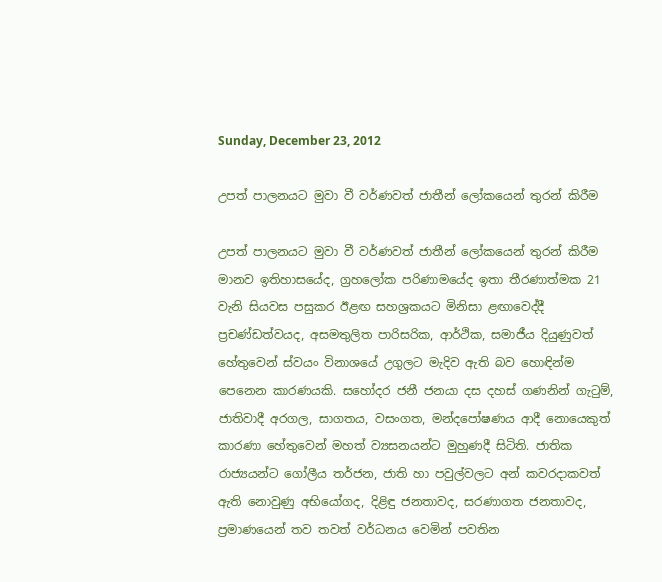Sunday, December 23, 2012

උපත් පාලනයට මුවා වී වර්ණවත් ජාතීන් ලෝකයෙන් තුරන් කිරීම

උපත් පාලනයට මුවා වී වර්ණවත් ජාතීන් ලෝකයෙන් තුරන් කිරීම මානව ඉතිහාසයේද, ග්‍රහලෝක පරිණාමයේද ඉතා තීරණාත්මක 21 වැනි සියවස පසුකර ඊළඟ සහශ්‍රකයට මිනිසා ළඟාවෙද්දී ප්‍රචණ්‌ඩත්වයද, අසමතුලිත පාරිසරික, ආර්ථික, සමාජීය දියුණුවත් හේතුවෙන් ස්‌වයං විනාශයේ උගුලට මැදිව ඇති බව හොඳින්ම පෙනෙන කාරණයකි. සහෝදර ජනී ජනයා දස දහස්‌ ගණනින් ගැටුම්, ජාතිවාදී අරගල, සාගතය, වසංගත, මන්දපෝෂණය ආදී නොයෙකුත් කාරණා හේතුවෙන් මහත් ව්‍යසනයන්ට මුහුණදී සිටිති. ජාතික රාජ්‍යයන්ට ගෝලීය තර්ජන, ජාති හා පවුල්වලට අන් කවරදාකවත් ඇති නොවුණු අභියෝගද, දිළිඳු ජනතාවද, සරණාගත ජනතාවද, ප්‍රමාණයෙන් තව තවත් වර්ධනය වෙමින් පවතින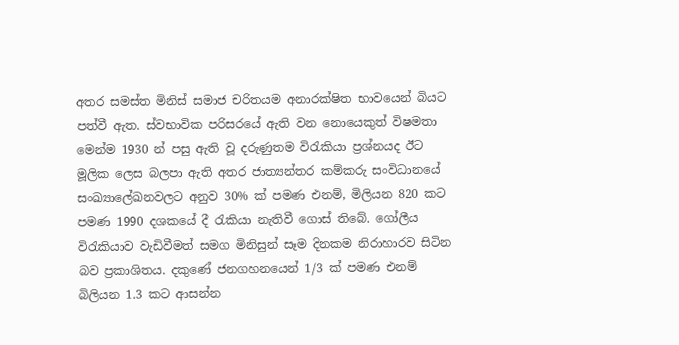අතර සමස්‌ත මිනිස්‌ සමාජ චරිතයම අනාරක්‌ෂිත භාවයෙන් බියට පත්වී ඇත. ස්‌වභාවික පරිසරයේ ඇති වන නොයෙකුත් විෂමතා මෙන්ම 1930 න් පසු ඇති වූ දරුණුතම විරැකියා ප්‍රශ්නයද ඊට මූලික ලෙස බලපා ඇති අතර ජාත්‍යන්තර කම්කරු සංවිධානයේ සංඛ්‍යාලේඛනවලට අනුව 30% ක්‌ පමණ එනම්, මිලියන 820 කට පමණ 1990 දශකයේ දී රැකියා නැතිවී ගොස්‌ තිබේ. ගෝලීය විරැකියාව වැඩිවීමත් සමග මිනිසුන් සෑම දිනකම නිරාහාරව සිටින බව ප්‍රකාශිතය. දකුණේ ජනගහනයෙන් 1/3 ක්‌ පමණ එනම් බිලියන 1.3 කට ආසන්න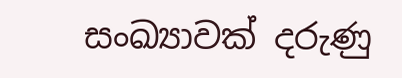සංඛ්‍යාවක්‌ දරුණු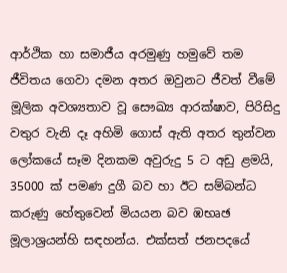ආර්ථික හා සමාජීය අරමුණු හමුවේ තම ජීවිතය ගෙවා දමන අතර ඔවුනට ජීවත් වීමේ මූලික අවශ්‍යතාව වූ සෞඛ්‍ය ආරක්‌ෂාව, පිරිසිදු වතුර වැනි දෑ අහිමි ගොස්‌ ඇති අතර තුන්වන ලෝකයේ සෑම දිනකම අවුරුදු 5 ට අඩු ළමයි, 35000 ක්‌ පමණ දුගී බව හා ඊට සම්බන්ධ කරුණු හේතුවෙන් මියයන බව ඹභෘඡ මූලාශ්‍රයන්හි සඳහන්ය. එක්‌සත් ජනපදයේ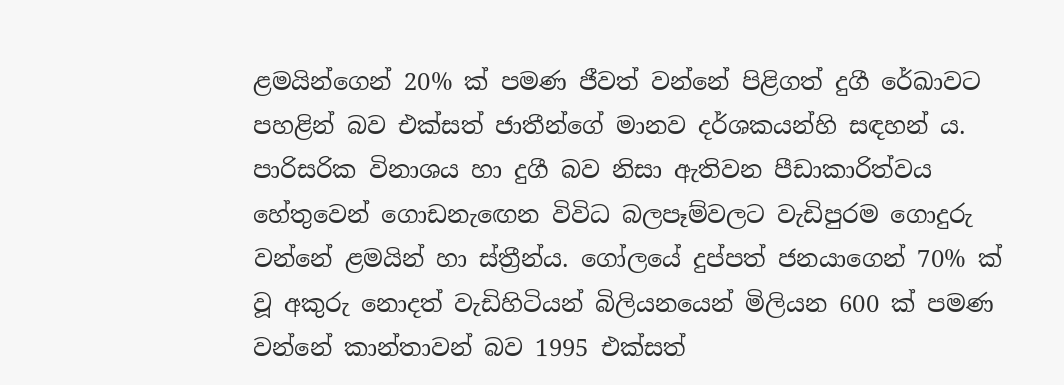ළමයින්ගෙන් 20% ක්‌ පමණ ජීවත් වන්නේ පිළිගත් දුගී රේඛාවට පහළින් බව එක්‌සත් ජාතීන්ගේ මානව දර්ශකයන්හි සඳහන් ය. පාරිසරික විනාශය හා දුගී බව නිසා ඇතිවන පීඩාකාරිත්වය හේතුවෙන් ගොඩනැඟෙන විවිධ බලපෑම්වලට වැඩිපුරම ගොදුරු වන්නේ ළමයින් හා ස්‌ත්‍රීන්ය. ගෝලයේ දුප්පත් ජනයාගෙන් 70% ක්‌ වූ අකුරු නොදත් වැඩිහිටියන් බිලියනයෙන් මිලියන 600 ක්‌ පමණ වන්නේ කාන්තාවන් බව 1995 එක්‌සත්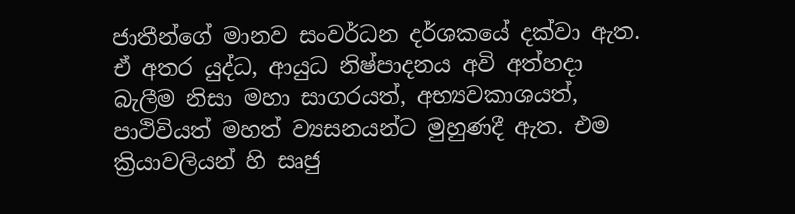ජාතීන්ගේ මානව සංවර්ධන දර්ශකයේ දක්‌වා ඇත. ඒ අතර යුද්ධ, ආයුධ නිෂ්පාදනය අවි අත්හදා බැලීම නිසා මහා සාගරයත්, අභ්‍යවකාශයත්, පාථිවියත් මහත් ව්‍යසනයන්ට මුහුණදී ඇත. එම ක්‍රියාවලියන් හි සෘජු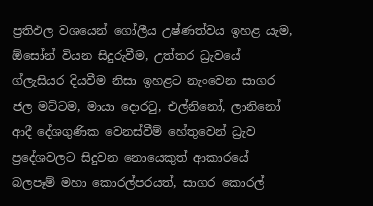ප්‍රතිඵල වශයෙන් ගෝලීය උෂ්ණත්වය ඉහළ යැම, ඕසෝන් වියන සිදුරුවීම, උත්තර ධ්‍රැවයේ ග්ලැසියර දියවීම නිසා ඉහළට නැංවෙන සාගර ජල මට්‌ටම, මායා දොරටු, එල්නිනෝ, ලානිනෝ ආදී දේශගුණික වෙනස්‌වීම් හේතුවෙන් ධ්‍රැව ප්‍රදේශවලට සිදුවන නොයෙකුත් ආකාරයේ බලපෑම් මහා කොරල්පරයත්, සාගර කොරල්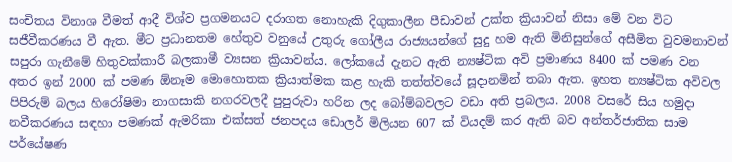සංචිතය විනාශ වීමත් ආදී විශ්ව ප්‍රගමනයට දරාගත නොහැකි දිගුකාලීන පීඩාවන් උක්‌ත ක්‍රියාවන් නිසා මේ වන විට සජීවීකරණය වී ඇත. මීට ප්‍රධානතම හේතුව වනුයේ උතුරු ගෝලීය රාජ්‍යයන්ගේ සුදු හම ඇති මිනිසුන්ගේ අසීමිත වුවමනාවන් සපුරා ගැනීමේ හිතුවක්‌කාරී බලකාමී ව්‍යසන ක්‍රියාවන්ය. ලෝකයේ දැනට ඇති න්‍යෂ්ටික අවි ප්‍රමාණය 8400 ක්‌ පමණ වන අතර ඉන් 2000 ක්‌ පමණ ඕනෑම මොහොතක ක්‍රියාත්මක කළ හැකි තත්ත්වයේ සූදානමින් තබා ඇත. ඉහත න්‍යෂ්ටික අවිවල පිපිරුම් බලය හිරෝෂිමා නාගසාකි නගරවලදී පුපුරුවා හරින ලද බෝම්බවලට වඩා අති ප්‍රබලය. 2008 වසරේ සිය හමුදා නවීකරණය සඳහා පමණක්‌ ඇමරිකා එක්‌සත් ජනපදය ඩොලර් මිලියන 607 ක්‌ වියදම් කර ඇති බව අන්තර්ජාතික සාම පර්යේෂණ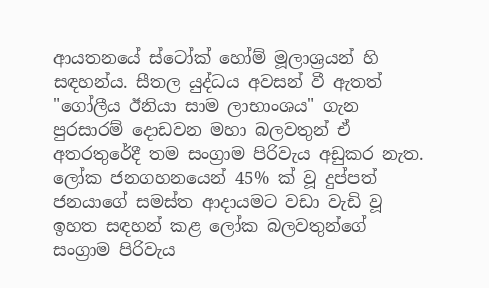ආයතනයේ ස්‌ටෝක්‌ හෝම් මූලාශ්‍රයන් හි සඳහන්ය. සීතල යුද්ධය අවසන් වී ඇතත් "ගෝලීය ඊනියා සාම ලාභාංශය" ගැන පුරසාරම් දොඩවන මහා බලවතුන් ඒ අතරතුරේදී තම සංග්‍රාම පිරිවැය අඩුකර නැත. ලෝක ජනගහනයෙන් 45% ක්‌ වූ දුප්පත් ජනයාගේ සමස්‌ත ආදායමට වඩා වැඩි වූ ඉහත සඳහන් කළ ලෝක බලවතුන්ගේ සංග්‍රාම පිරිවැය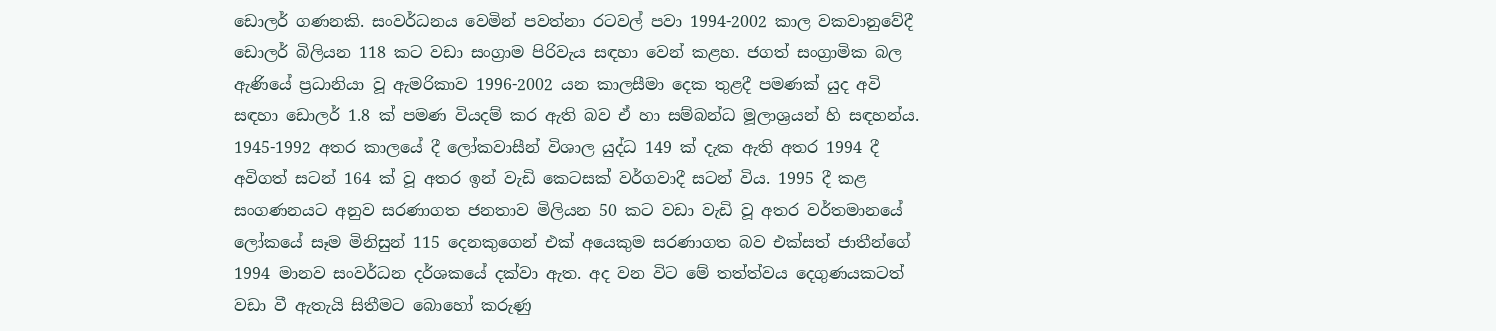ඩොලර් ගණනකි. සංවර්ධනය වෙමින් පවත්නා රටවල් පවා 1994-2002 කාල වකවානුවේදී ඩොලර් බිලියන 118 කට වඩා සංග්‍රාම පිරිවැය සඳහා වෙන් කළහ. ජගත් සංග්‍රාමික බල ඇණියේ ප්‍රධානියා වූ ඇමරිකාව 1996-2002 යන කාලසීමා දෙක තුළදී පමණක්‌ යුද අවි සඳහා ඩොලර් 1.8 ක්‌ පමණ වියදම් කර ඇති බව ඒ හා සම්බන්ධ මූලාශ්‍රයන් හි සඳහන්ය. 1945-1992 අතර කාලයේ දී ලෝකවාසීන් විශාල යුද්ධ 149 ක්‌ දැක ඇති අතර 1994 දී අවිගත් සටන් 164 ක්‌ වූ අතර ඉන් වැඩි කෙටසක්‌ වර්ගවාදී සටන් විය. 1995 දී කළ සංගණනයට අනුව සරණාගත ජනතාව මිලියන 50 කට වඩා වැඩි වූ අතර වර්තමානයේ ලෝකයේ සෑම මිනිසුන් 115 දෙනකුගෙන් එක්‌ අයෙකුම සරණාගත බව එක්‌සත් ජාතීන්ගේ 1994 මානව සංවර්ධන දර්ශකයේ දක්‌වා ඇත. අද වන විට මේ තත්ත්වය දෙගුණයකටත් වඩා වී ඇතැයි සිතීමට බොහෝ කරුණු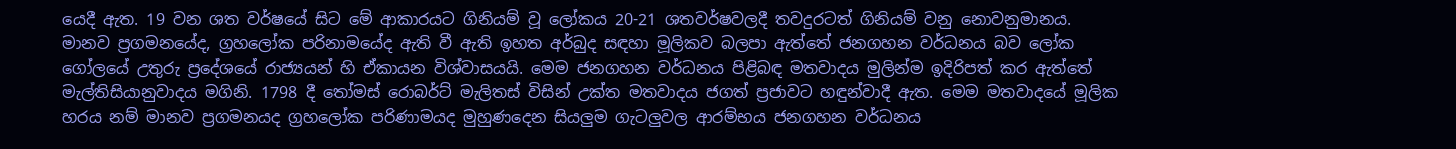යෙදී ඇත. 19 වන ශත වර්ෂයේ සිට මේ ආකාරයට ගිනියම් වූ ලෝකය 20-21 ශතවර්ෂවලදී තවදුරටත් ගිනියම් වනු නොවනුමානය. මානව ප්‍රගමනයේද, ග්‍රහලෝක පරිනාමයේද ඇති වී ඇති ඉහත අර්බුද සඳහා මූලිකව බලපා ඇත්තේ ජනගහන වර්ධනය බව ලෝක ගෝලයේ උතුරු ප්‍රදේශයේ රාජ්‍යයන් හි ඒකායන විශ්වාසයයි. මෙම ජනගහන වර්ධනය පිළිබඳ මතවාදය මුලින්ම ඉදිරිපත් කර ඇත්තේ මැල්තිසියානුවාදය මගිනි. 1798 දී තෝමස්‌ රොබර්ට්‌ මැලිතස්‌ විසින් උක්‌ත මතවාදය ජගත් ප්‍රජාවට හඳුන්වාදී ඇත. මෙම මතවාදයේ මූලික හරය නම් මානව ප්‍රගමනයද ග්‍රහලෝක පරිණාමයද මුහුණදෙන සියලුම ගැටලුවල ආරම්භය ජනගහන වර්ධනය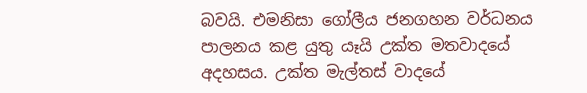බවයි. එමනිසා ගෝලීය ජනගහන වර්ධනය පාලනය කළ යුතු යෑයි උක්‌ත මතවාදයේ අදහසය. උක්‌ත මැල්තස්‌ වාදයේ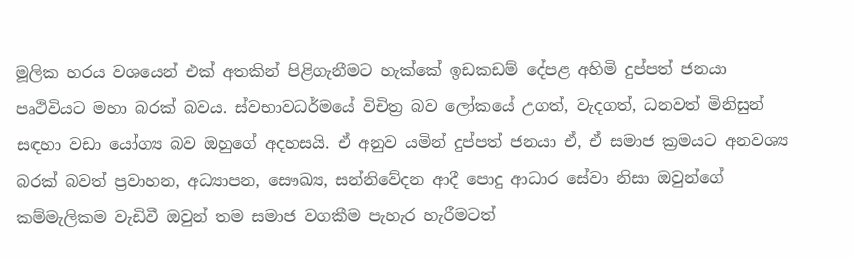මූලික හරය වශයෙන් එක්‌ අතකින් පිළිගැනීමට හැක්‌කේ ඉඩකඩම් දේපළ අහිමි දුප්පත් ජනයා පෘථිවියට මහා බරක්‌ බවය. ස්‌වභාවධර්මයේ විචිත්‍ර බව ලෝකයේ උගත්, වැදගත්, ධනවත් මිනිසුන් සඳහා වඩා යෝග්‍ය බව ඔහුගේ අදහසයි. ඒ අනුව යමින් දුප්පත් ජනයා ඒ, ඒ සමාජ ක්‍රමයට අනවශ්‍ය බරක්‌ බවත් ප්‍රවාහන, අධ්‍යාපන, සෞඛ්‍ය, සන්නිවේදන ආදී පොදු ආධාර සේවා නිසා ඔවුන්ගේ කම්මැලිකම වැඩිවී ඔවුන් තම සමාජ වගකීම පැහැර හැරීමටත්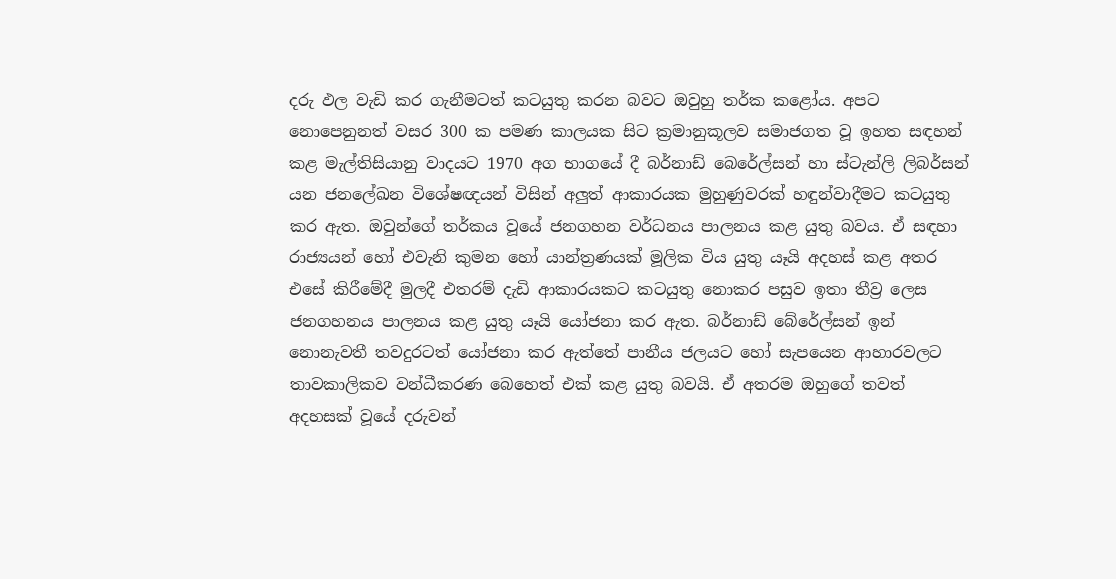දරු ඵල වැඩි කර ගැනීමටත් කටයුතු කරන බවට ඔවුහු තර්ක කළෝය. අපට නොපෙනුනත් වසර 300 ක පමණ කාලයක සිට ක්‍රමානුකූලව සමාජගත වූ ඉහත සඳහන් කළ මැල්තිසියානු වාදයට 1970 අග භාගයේ දී බර්නාඩ් බෙරේල්සන් හා ස්‌ටැන්ලි ලිබර්සන් යන ජනලේඛන විශේෂඥයන් විසින් අලුත් ආකාරයක මුහුණුවරක්‌ හඳුන්වාදීමට කටයුතු කර ඇත. ඔවුන්ගේ තර්කය වූයේ ජනගහන වර්ධනය පාලනය කළ යුතු බවය. ඒ සඳහා රාජ්‍යයන් හෝ එවැනි කුමන හෝ යාන්ත්‍රණයක්‌ මූලික විය යුතු යෑයි අදහස්‌ කළ අතර එසේ කිරීමේදී මුලදී එතරම් දැඩි ආකාරයකට කටයුතු නොකර පසුව ඉතා තීව්‍ර ලෙස ජනගහනය පාලනය කළ යුතු යෑයි යෝජනා කර ඇත. බර්නාඩ් බේරේල්සන් ඉන් නොනැවතී තවදුරටත් යෝජනා කර ඇත්තේ පානීය ජලයට හෝ සැපයෙන ආහාරවලට තාවකාලිකව වන්ධීකරණ බෙහෙත් එක්‌ කළ යුතු බවයි. ඒ අතරම ඔහුගේ තවත් අදහසක්‌ වූයේ දරුවන්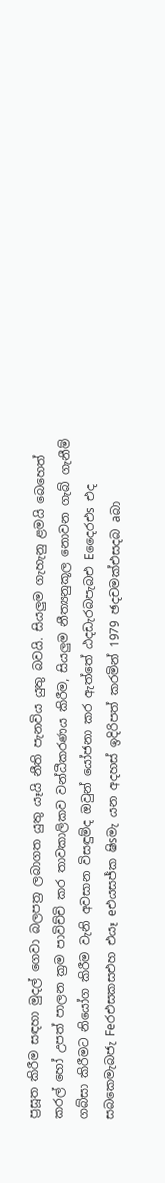ප්‍රසූත කිරීම සඳහා මුදල් ගෙවා බලපත්‍ර ලබාගත යුතු යෑයි නීති පැනවිය යුතු බවයි. සියලුම ගැහැනු ළමයි බෙහෙත් කරල් හෝ උපත් පාලන ක්‍රම පාවිච්චි කර තාවකාලිකව වන්ධීකරණය කිරීම, සියලුම නීත්‍යනුකූල නොවන ගැබ් ගැනීම් ගබ්සා කිරීමට නියෝග කිරීම වැනි අවසාන විසඳුම්ද ඔවුන් යෝජනා කර ඇත්තේ ඨදඩැරබපැබඑ Eදෛරඑs එද සබකෙමැබජැ Feරඑසකසඑහ එයෑ eඑයසජ්ක ෂිsමැ යන අදහස්‌ ඉදිරිපත් කරමින් 1979 ඡදචමක්‌එසදබ aබා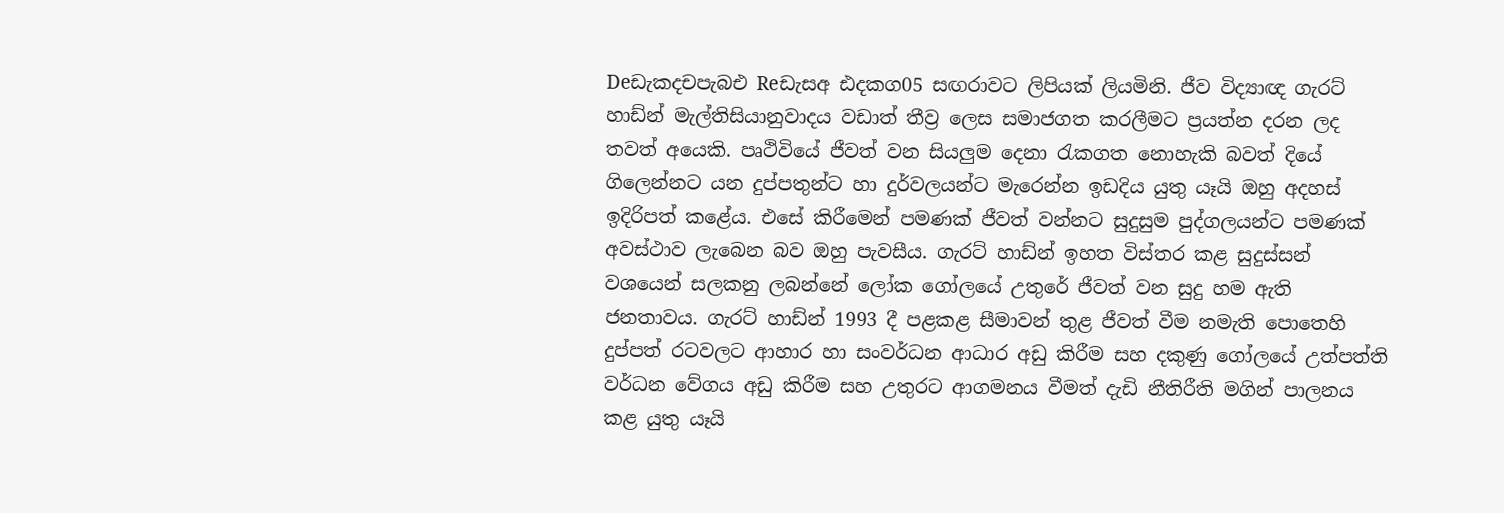Deඩැකදචපැබඑ Reඩැසඅ ඪදකග05 සඟරාවට ලිපියක්‌ ලියමිනි. ජීව විද්‍යාඥ ගැරට්‌ හාඩ්න් මැල්තිසියානුවාදය වඩාත් තීව්‍ර ලෙස සමාජගත කරලීමට ප්‍රයත්න දරන ලද තවත් අයෙකි. පෘථිවියේ ජීවත් වන සියලුම දෙනා රැකගත නොහැකි බවත් දියේ ගිලෙන්නට යන දුප්පතුන්ට හා දුර්වලයන්ට මැරෙන්න ඉඩදිය යුතු යෑයි ඔහු අදහස්‌ ඉදිරිපත් කළේය. එසේ කිරීමෙන් පමණක්‌ ජීවත් වන්නට සුදුසුම පුද්ගලයන්ට පමණක්‌ අවස්‌ථාව ලැබෙන බව ඔහු පැවසීය. ගැරට්‌ හාඩ්න් ඉහත විස්‌තර කළ සුදුස්‌සන් වශයෙන් සලකනු ලබන්නේ ලෝක ගෝලයේ උතුරේ ජීවත් වන සුදු හම ඇති ජනතාවය. ගැරට්‌ හාඩ්න් 1993 දී පළකළ සීමාවන් තුළ ජීවත් වීම නමැති පොතෙහි දුප්පත් රටවලට ආහාර හා සංවර්ධන ආධාර අඩු කිරීම සහ දකුණු ගෝලයේ උත්පත්ති වර්ධන වේගය අඩු කිරීම සහ උතුරට ආගමනය වීමත් දැඩි නීතිරීති මගින් පාලනය කළ යුතු යෑයි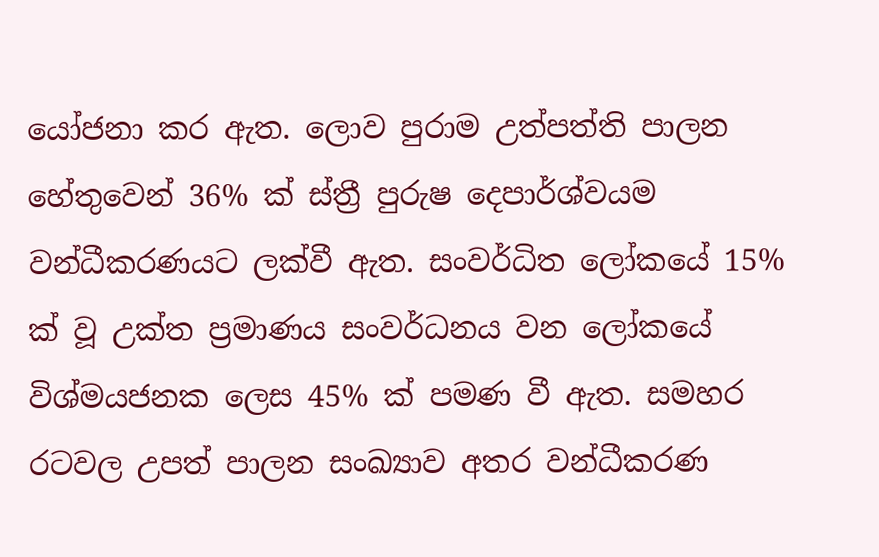යෝජනා කර ඇත. ලොව පුරාම උත්පත්ති පාලන හේතුවෙන් 36% ක්‌ ස්‌ත්‍රී පුරුෂ දෙපාර්ශ්වයම වන්ධීකරණයට ලක්‌වී ඇත. සංවර්ධිත ලෝකයේ 15% ක්‌ වූ උක්‌ත ප්‍රමාණය සංවර්ධනය වන ලෝකයේ විශ්මයජනක ලෙස 45% ක්‌ පමණ වී ඇත. සමහර රටවල උපත් පාලන සංඛ්‍යාව අතර වන්ධීකරණ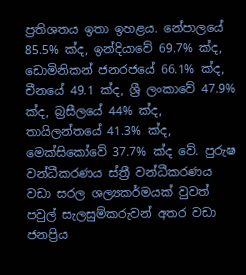ප්‍රතිශතය ඉතා ඉහළය. නේපාලයේ 85.5% ක්‌ද, ඉන්දියාවේ 69.7% ක්‌ද, ඩොමිනිකන් ජනරජයේ 66.1% ක්‌ද, චීනයේ 49.1 ක්‌ද, ශ්‍රී ලංකාවේ 47.9% ක්‌ද, බ්‍රසීලයේ 44% ක්‌ද, තායිලන්තයේ 41.3% ක්‌ද, මෙක්‌සිකෝවේ 37.7% ක්‌ද වේ. පුරුෂ වන්ධීකරණය ස්‌ත්‍රී වන්ධීකරණය වඩා සරල ශල්‍යකර්මයක්‌ වුවත් පවුල් සැලසුම්කරුවන් අතර වඩා ජනප්‍රිය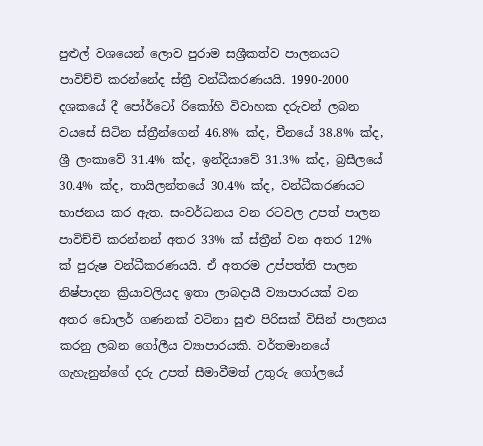පුළුල් වශයෙන් ලොව පුරාම සශ්‍රීකත්ව පාලනයට පාවිච්චි කරන්නේද ස්‌ත්‍රී වන්ධීකරණයයි. 1990-2000 දශකයේ දී පෝර්ටෝ රිකෝහි විවාහක දරුවන් ලබන වයසේ සිටින ස්‌ත්‍රීන්ගෙන් 46.8% ක්‌ද, චීනයේ 38.8% ක්‌ද, ශ්‍රී ලංකාවේ 31.4% ක්‌ද, ඉන්දියාවේ 31.3% ක්‌ද, බ්‍රසීලයේ 30.4% ක්‌ද, තායිලන්තයේ 30.4% ක්‌ද, වන්ධීකරණයට භාජනය කර ඇත. සංවර්ධනය වන රටවල උපත් පාලන පාවිච්චි කරන්නන් අතර 33% ක්‌ ස්‌ත්‍රීන් වන අතර 12% ක්‌ පුරුෂ වන්ධීකරණයයි. ඒ අතරම උප්පත්ති පාලන නිෂ්පාදන ක්‍රියාවලියද ඉතා ලාබදායී ව්‍යාපාරයක්‌ වන අතර ඩොලර් ගණනක්‌ වටිනා සුළු පිරිසක්‌ විසින් පාලනය කරනු ලබන ගෝලීය ව්‍යාපාරයකි. වර්තමානයේ ගැහැනුන්ගේ දරු උපත් සීමාවීමත් උතුරු ගෝලයේ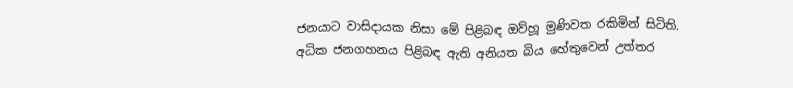ජනයාට වාසිදායක නිසා මේ පිළිබඳ ඔව්හූ මුණිවත රකිමින් සිටිති. අධික ජනගහනය පිළිබඳ ඇති අනියත බිය හේතුවෙන් උත්තර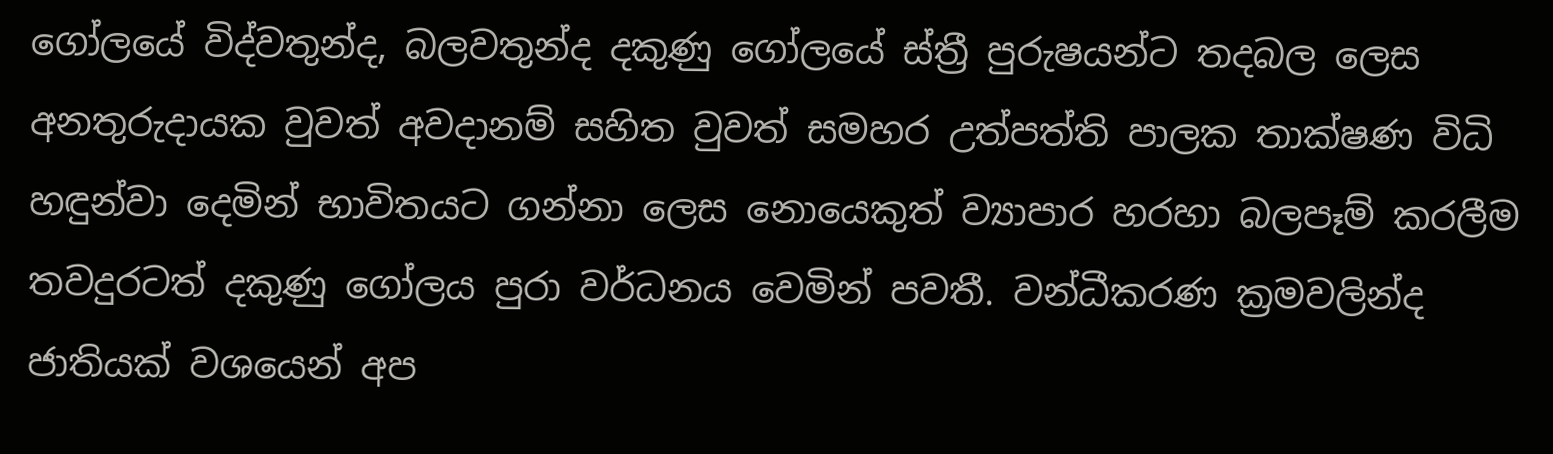ගෝලයේ විද්වතුන්ද, බලවතුන්ද දකුණු ගෝලයේ ස්‌ත්‍රී පුරුෂයන්ට තදබල ලෙස අනතුරුදායක වුවත් අවදානම් සහිත වුවත් සමහර උත්පත්ති පාලක තාක්‌ෂණ විධි හඳුන්වා දෙමින් භාවිතයට ගන්නා ලෙස නොයෙකුත් ව්‍යාපාර හරහා බලපෑම් කරලීම තවදුරටත් දකුණු ගෝලය පුරා වර්ධනය වෙමින් පවතී. වන්ධීකරණ ක්‍රමවලින්ද ජාතියක්‌ වශයෙන් අප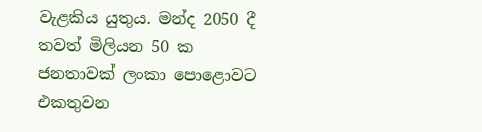වැළකිය යුතුය. මන්ද 2050 දී තවත් මිලියන 50 ක ජනතාවක්‌ ලංකා පොළොවට එකතුවන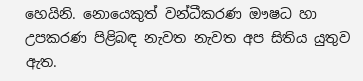හෙයිනි. නොයෙකුත් වන්ධීකරණ ඖෂධ හා උපකරණ පිළිබඳ නැවත නැවත අප සිතිය යුතුව ඇත.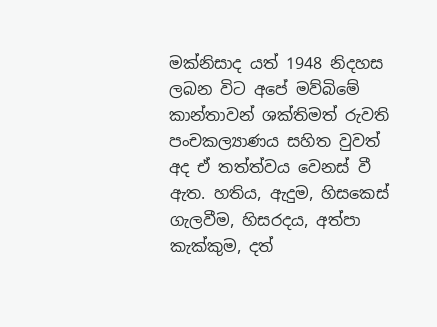මක්‌නිසාද යත් 1948 නිදහස ලබන විට අපේ මව්බිමේ කාන්තාවන් ශක්‌තිමත් රුවති පංචකල්‍යාණය සහිත වුවත් අද ඒ තත්ත්වය වෙනස්‌ වී ඇත. හතිය, ඇදුම, හිසකෙස්‌ ගැලවීම, හිසරදය, අත්පා කැක්‌කුම, දත්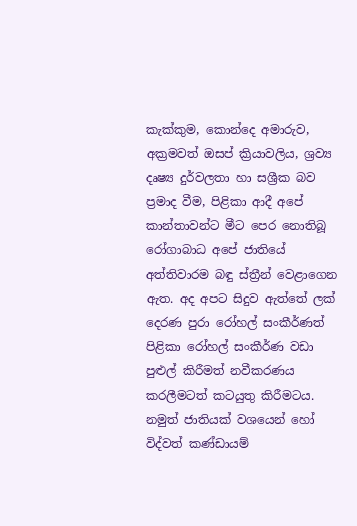කැක්‌කුම, කොන්දෙ අමාරුව, අක්‍රමවත් ඔසප් ක්‍රියාවලිය, ශ්‍රව්‍ය දෘෂ්‍ය දුර්වලතා හා සශ්‍රීක බව ප්‍රමාද වීම, පිළිකා ආදී අපේ කාන්තාවන්ට මීට පෙර නොතිබූ රෝගාබාධ අපේ ජාතියේ අත්තිවාරම බඳු ස්‌ත්‍රීන් වෙළාගෙන ඇත. අද අපට සිදුව ඇත්තේ ලක්‌ දෙරණ පුරා රෝහල් සංකීර්ණත් පිළිකා රෝහල් සංකීර්ණ වඩා පුළුල් කිරීමත් නවීකරණය කරලීමටත් කටයුතු කිරීමටය. නමුත් ජාතියක්‌ වශයෙන් හෝ විද්වත් කණ්‌ඩායම්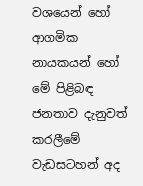වශයෙන් හෝ ආගමික නායකයන් හෝ මේ පිළිබඳ ජනතාව දැනුවත් කරලීමේ වැඩසටහන් අද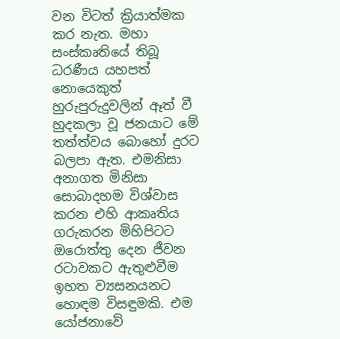වන විටත් ක්‍රියාත්මක කර නැත. මහා සංස්‌කෘතියේ තිබූ ධරණීය යහපත් නොයෙකුත් හුරුපුරුදුවලින් ඈත් වී හුදකලා වූ ජනයාට මේ තත්ත්වය බොහෝ දුරට බලපා ඇත. එමනිසා අනාගත මිනිසා සොබාදහම විශ්වාස කරන එහි ආකෘතිය ගරුකරන මිහිපිටට ඔරොත්තු දෙන ජීවන රටාවකට ඇතුළුවීම ඉහත ව්‍යසනයනට හොඳම විසඳුමකි. එම යෝජනාවේ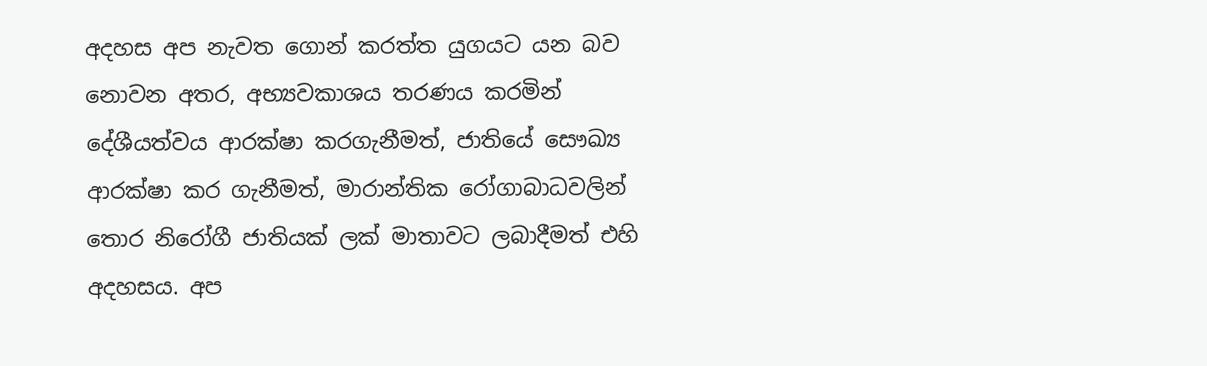අදහස අප නැවත ගොන් කරත්ත යුගයට යන බව නොවන අතර, අභ්‍යවකාශය තරණය කරමින් දේශීයත්වය ආරක්‌ෂා කරගැනීමත්, ජාතියේ සෞඛ්‍ය ආරක්‌ෂා කර ගැනීමත්, මාරාන්තික රෝගාබාධවලින් තොර නිරෝගී ජාතියක්‌ ලක්‌ මාතාවට ලබාදීමත් එහි අදහසය. අප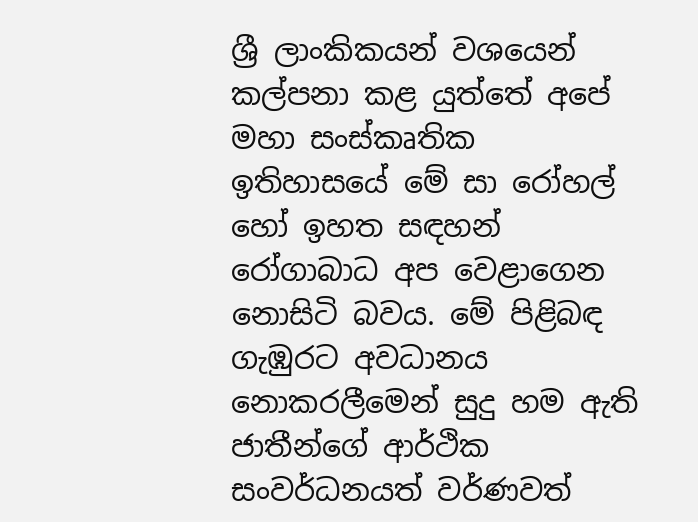ශ්‍රී ලාංකිකයන් වශයෙන් කල්පනා කළ යුත්තේ අපේ මහා සංස්‌කෘතික ඉතිහාසයේ මේ සා රෝහල් හෝ ඉහත සඳහන් රෝගාබාධ අප වෙළාගෙන නොසිටි බවය. මේ පිළිබඳ ගැඹුරට අවධානය නොකරලීමෙන් සුදු හම ඇති ජාතීන්ගේ ආර්ථික සංවර්ධනයත් වර්ණවත්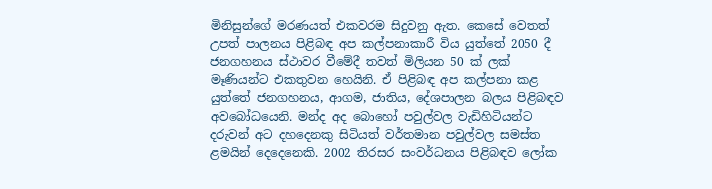මිනිසුන්ගේ මරණයත් එකවරම සිදුවනු ඇත. කෙසේ වෙතත් උපත් පාලනය පිළිබඳ අප කල්පනාකාරී විය යුත්තේ 2050 දී ජනගහනය ස්‌ථාවර වීමේදී තවත් මිලියන 50 ක්‌ ලක්‌ මෑණියන්ට එකතුවන හෙයිනි. ඒ පිළිබඳ අප කල්පනා කළ යුත්තේ ජනගහනය, ආගම, ජාතිය, දේශපාලන බලය පිළිබඳව අවබෝධයෙනි. මන්ද අද බොහෝ පවුල්වල වැඩිහිටියන්ට දරුවන් අට දහදෙනකු සිටියත් වර්තමාන පවුල්වල සමස්‌ත ළමයින් දෙදෙනෙකි. 2002 තිරසර සංවර්ධනය පිළිබඳව ලෝක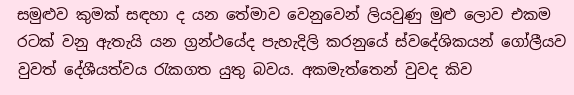සමුළුව කුමක්‌ සඳහා ද යන තේමාව වෙනුවෙන් ලියවුණු මුළු ලොව එකම රටක්‌ වනු ඇතැයි යන ග්‍රන්ථයේද පැහැදිලි කරනුයේ ස්‌වදේශිකයන් ගෝලීයව වුවත් දේශීයත්වය රැකගත යුතු බවය. අකමැත්තෙන් වුවද කිව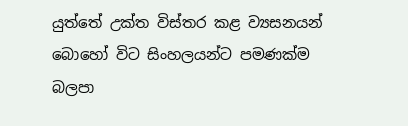යුත්තේ උක්‌ත විස්‌තර කළ ව්‍යසනයන් බොහෝ විට සිංහලයන්ට පමණක්‌ම බලපා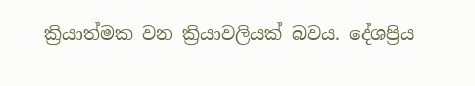ක්‍රියාත්මක වන ක්‍රියාවලියක්‌ බවය. දේශප්‍රිය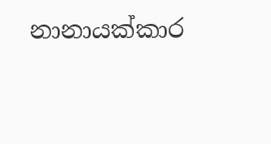නානායක්‌කාර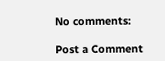No comments:

Post a Comment